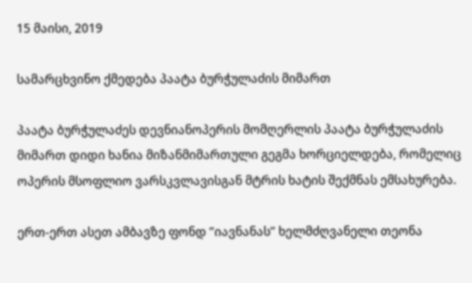15 მაისი, 2019

სამარცხვინო ქმედება პაატა ბურჭულაძის მიმართ

პაატა ბურჭულაძეს დევნიანოპერის მომღერლის პაატა ბურჭულაძის მიმართ დიდი ხანია მიზანმიმართული გეგმა ხორციელდება, რომელიც ოპერის მსოფლიო ვარსკვლავისგან მტრის ხატის შექმნას ემსახურება.

ერთ-ერთ ასეთ ამბავზე ფონდ ”იავნანას” ხელმძღვანელი თეონა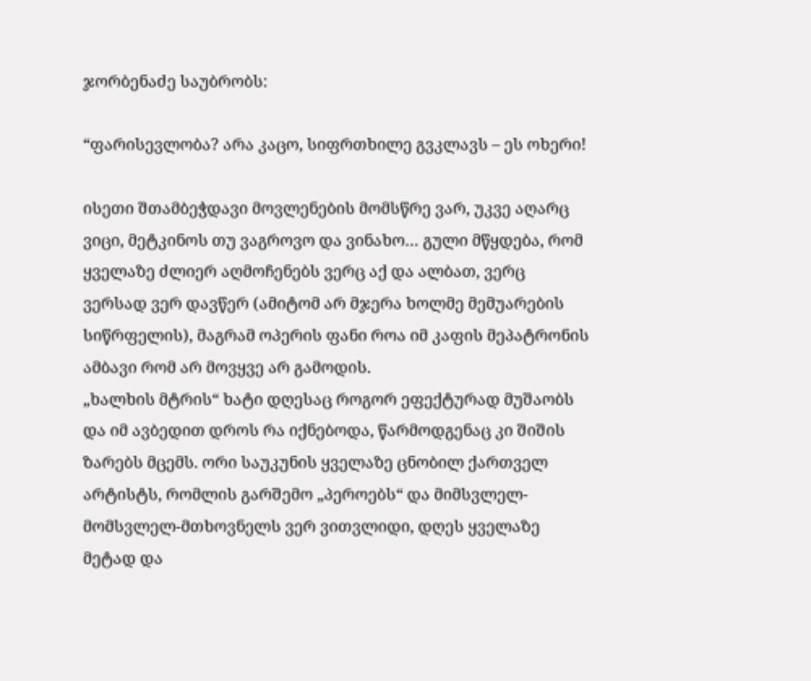ჯორბენაძე საუბრობს:

“ფარისევლობა? არა კაცო, სიფრთხილე გვკლავს – ეს ოხერი!

ისეთი შთამბეჭდავი მოვლენების მომსწრე ვარ, უკვე აღარც ვიცი, მეტკინოს თუ ვაგროვო და ვინახო… გული მწყდება, რომ ყველაზე ძლიერ აღმოჩენებს ვერც აქ და ალბათ, ვერც ვერსად ვერ დავწერ (ამიტომ არ მჯერა ხოლმე მემუარების სიწრფელის), მაგრამ ოპერის ფანი როა იმ კაფის მეპატრონის ამბავი რომ არ მოვყვე არ გამოდის.
„ხალხის მტრის“ ხატი დღესაც როგორ ეფექტურად მუშაობს და იმ ავბედით დროს რა იქნებოდა, წარმოდგენაც კი შიშის ზარებს მცემს. ორი საუკუნის ყველაზე ცნობილ ქართველ არტისტს, რომლის გარშემო „პეროებს“ და მიმსვლელ-მომსვლელ-მთხოვნელს ვერ ვითვლიდი, დღეს ყველაზე მეტად და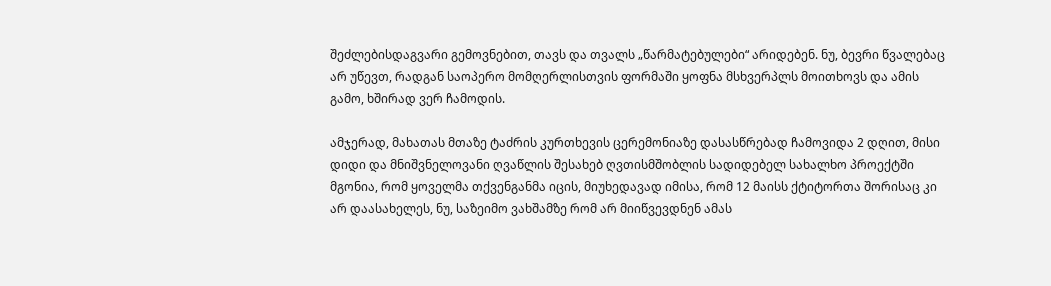შეძლებისდაგვარი გემოვნებით, თავს და თვალს „წარმატებულები“ არიდებენ. ნუ, ბევრი წვალებაც არ უწევთ, რადგან საოპერო მომღერლისთვის ფორმაში ყოფნა მსხვერპლს მოითხოვს და ამის გამო, ხშირად ვერ ჩამოდის.

ამჯერად, მახათას მთაზე ტაძრის კურთხევის ცერემონიაზე დასასწრებად ჩამოვიდა 2 დღით, მისი დიდი და მნიშვნელოვანი ღვაწლის შესახებ ღვთისმშობლის სადიდებელ სახალხო პროექტში მგონია, რომ ყოველმა თქვენგანმა იცის, მიუხედავად იმისა, რომ 12 მაისს ქტიტორთა შორისაც კი არ დაასახელეს, ნუ, საზეიმო ვახშამზე რომ არ მიიწვევდნენ ამას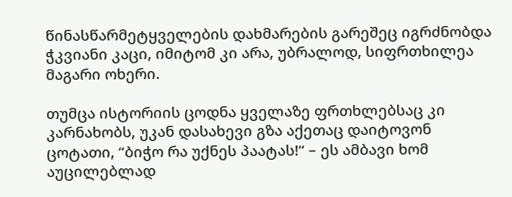წინასწარმეტყველების დახმარების გარეშეც იგრძნობდა ჭკვიანი კაცი, იმიტომ კი არა, უბრალოდ, სიფრთხილეა მაგარი ოხერი.

თუმცა ისტორიის ცოდნა ყველაზე ფრთხლებსაც კი კარნახობს, უკან დასახევი გზა აქეთაც დაიტოვონ ცოტათი, “ბიჭო რა უქნეს პაატას!“ – ეს ამბავი ხომ აუცილებლად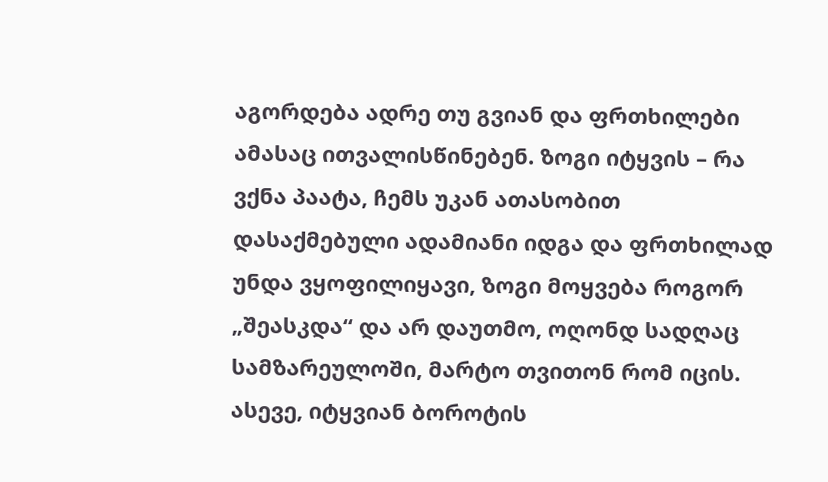აგორდება ადრე თუ გვიან და ფრთხილები ამასაც ითვალისწინებენ. ზოგი იტყვის – რა ვქნა პაატა, ჩემს უკან ათასობით დასაქმებული ადამიანი იდგა და ფრთხილად უნდა ვყოფილიყავი, ზოგი მოყვება როგორ „შეასკდა“ და არ დაუთმო, ოღონდ სადღაც სამზარეულოში, მარტო თვითონ რომ იცის. ასევე, იტყვიან ბოროტის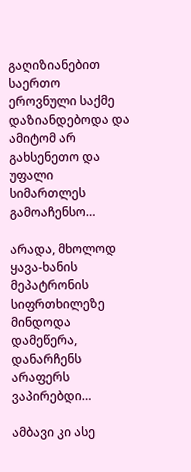გაღიზიანებით საერთო ეროვნული საქმე დაზიანდებოდა და ამიტომ არ გახსენეთო და უფალი სიმართლეს გამოაჩენსო…

არადა, მხოლოდ ყავა-ხანის მეპატრონის სიფრთხილეზე მინდოდა დამეწერა, დანარჩენს არაფერს ვაპირებდი…

ამბავი კი ასე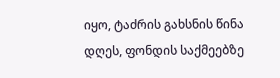იყო, ტაძრის გახსნის წინა დღეს, ფონდის საქმეებზე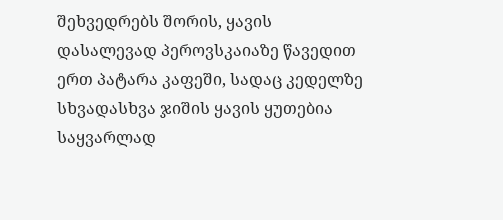შეხვედრებს შორის, ყავის დასალევად პეროვსკაიაზე წავედით ერთ პატარა კაფეში, სადაც კედელზე სხვადასხვა ჯიშის ყავის ყუთებია საყვარლად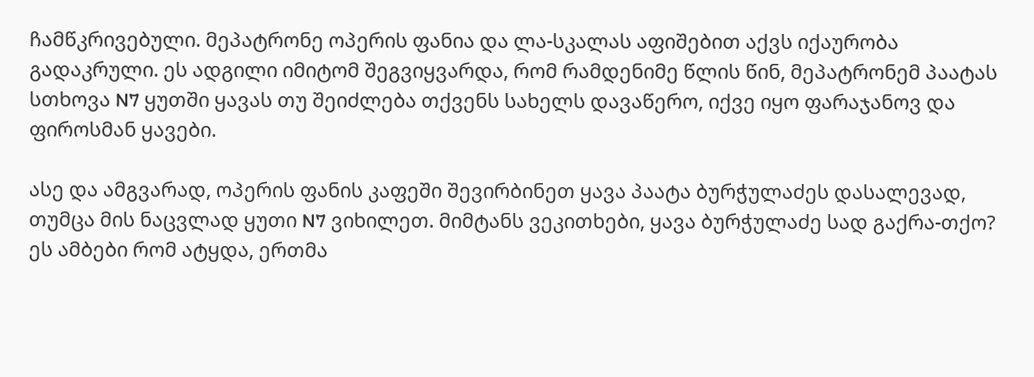ჩამწკრივებული. მეპატრონე ოპერის ფანია და ლა-სკალას აფიშებით აქვს იქაურობა გადაკრული. ეს ადგილი იმიტომ შეგვიყვარდა, რომ რამდენიმე წლის წინ, მეპატრონემ პაატას სთხოვა N7 ყუთში ყავას თუ შეიძლება თქვენს სახელს დავაწერო, იქვე იყო ფარაჯანოვ და ფიროსმან ყავები.

ასე და ამგვარად, ოპერის ფანის კაფეში შევირბინეთ ყავა პაატა ბურჭულაძეს დასალევად, თუმცა მის ნაცვლად ყუთი N7 ვიხილეთ. მიმტანს ვეკითხები, ყავა ბურჭულაძე სად გაქრა-თქო? ეს ამბები რომ ატყდა, ერთმა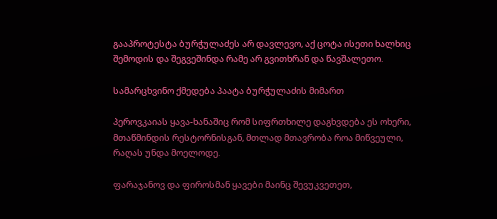გააპროტესტა ბურჭულაძეს არ დავლევო, აქ ცოტა ისეთი ხალხიც შემოდის და შეგვეშინდა რამე არ გვითხრან და წავშალეთო.

სამარცხვინო ქმედება პაატა ბურჭულაძის მიმართ

პეროვკაიას ყავა-ხანაშიც რომ სიფრთხილე დაგხვდება ეს ოხერი, მთაწმინდის რესტორნისგან, მთლად მთავრობა როა მიწვეული, რაღას უნდა მოელოდე.

ფარაჯანოვ და ფიროსმან ყავები მაინც შევუკვეთეთ,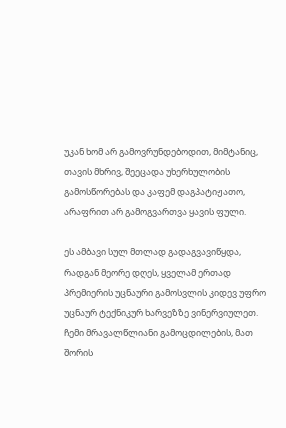უკან ხომ არ გამოვრუნდებოდით, მიმტანიც, თავის მხრივ, შეეცადა უხერხულობის გამოსწორებას და კაფემ დაგპატიჟათო, არაფრით არ გამოგვართვა ყავის ფული.

ეს ამბავი სულ მთლად გადაგვავიწყდა, რადგან მეორე დღეს, ყველამ ერთად პრემიერის უცნაური გამოსვლის კიდევ უფრო უცნაურ ტექნიკურ ხარვეზზე ვინერვიულეთ. ჩემი მრავალწლიანი გამოცდილების, მათ შორის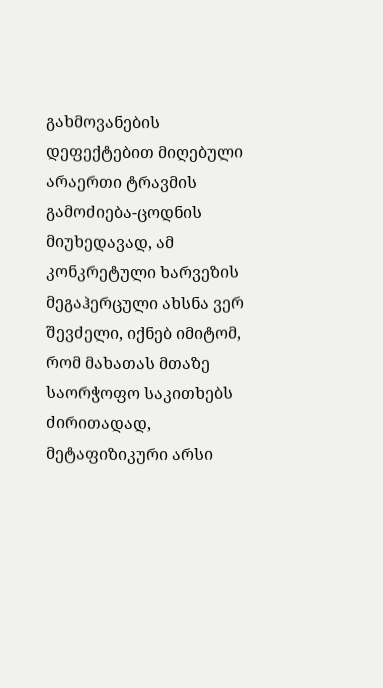გახმოვანების დეფექტებით მიღებული არაერთი ტრავმის გამოძიება-ცოდნის მიუხედავად, ამ კონკრეტული ხარვეზის მეგაჰერცული ახსნა ვერ შევძელი, იქნებ იმიტომ, რომ მახათას მთაზე საორჭოფო საკითხებს ძირითადად, მეტაფიზიკური არსი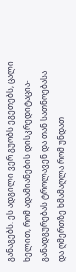განაგებს. ეს ადგილი ვერ გუობს ეგეთებს, ცალი ხელით, რომ ადამიანების დისკრედიტაცია-განადგურებას ტროლავენ და თან სათნოებასა და ღმერთზე ხმამაღლა რომ უნდათ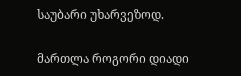საუბარი უხარვეზოდ.

მართლა როგორი დიადი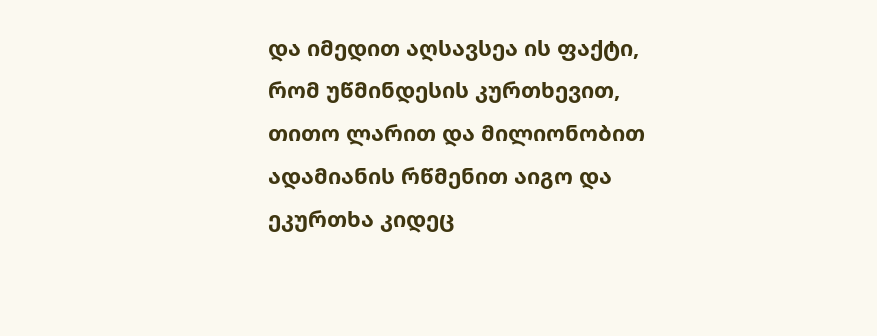და იმედით აღსავსეა ის ფაქტი, რომ უწმინდესის კურთხევით, თითო ლარით და მილიონობით ადამიანის რწმენით აიგო და ეკურთხა კიდეც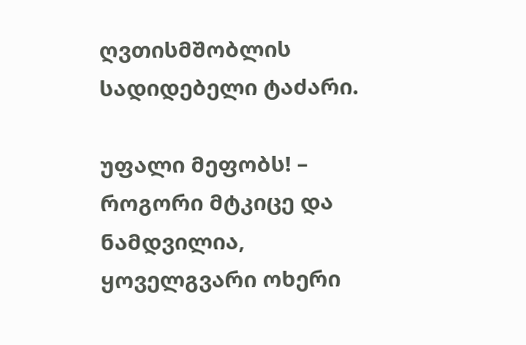ღვთისმშობლის სადიდებელი ტაძარი.

უფალი მეფობს! – როგორი მტკიცე და ნამდვილია, ყოველგვარი ოხერი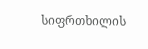სიფრთხილის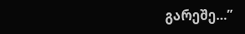გარეშე…”